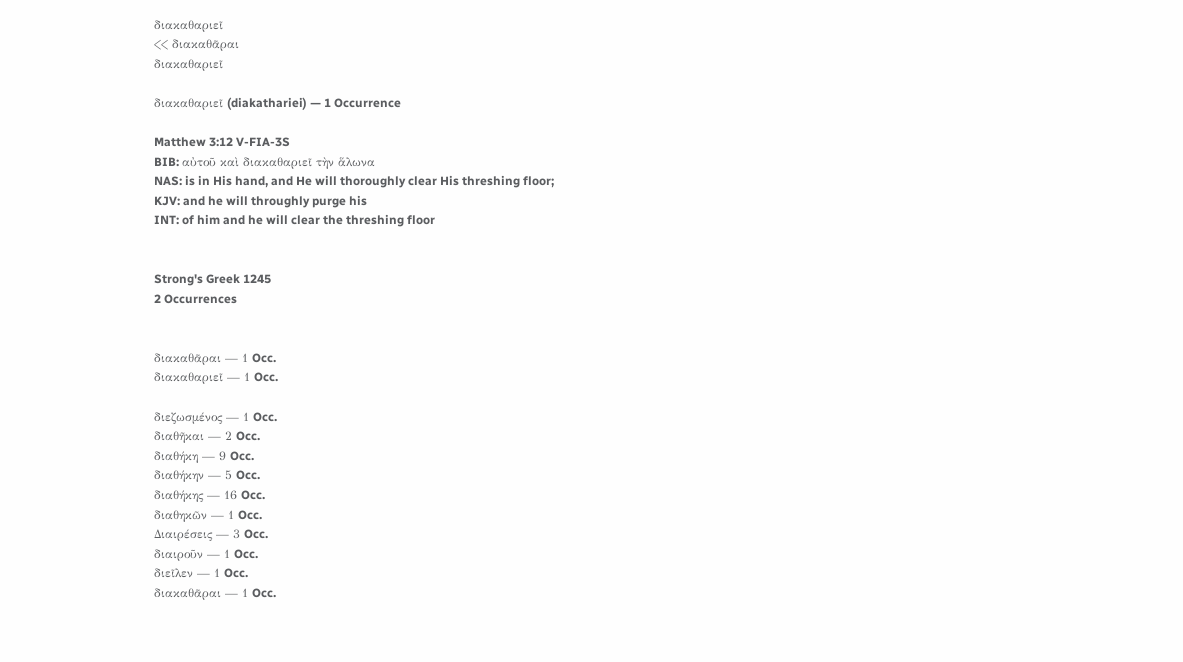διακαθαριεῖ
<< διακαθᾶραι
διακαθαριεῖ

διακαθαριεῖ (diakathariei) — 1 Occurrence

Matthew 3:12 V-FIA-3S
BIB: αὐτοῦ καὶ διακαθαριεῖ τὴν ἅλωνα
NAS: is in His hand, and He will thoroughly clear His threshing floor;
KJV: and he will throughly purge his
INT: of him and he will clear the threshing floor


Strong's Greek 1245
2 Occurrences


διακαθᾶραι — 1 Occ.
διακαθαριεῖ — 1 Occ.

διεζωσμένος — 1 Occ.
διαθῆκαι — 2 Occ.
διαθήκη — 9 Occ.
διαθήκην — 5 Occ.
διαθήκης — 16 Occ.
διαθηκῶν — 1 Occ.
Διαιρέσεις — 3 Occ.
διαιροῦν — 1 Occ.
διεῖλεν — 1 Occ.
διακαθᾶραι — 1 Occ.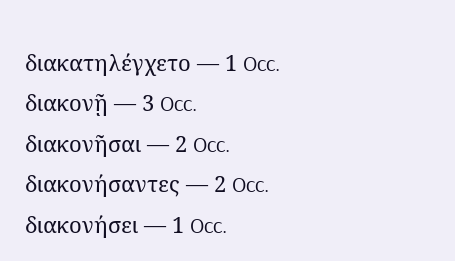διακατηλέγχετο — 1 Occ.
διακονῇ — 3 Occ.
διακονῆσαι — 2 Occ.
διακονήσαντες — 2 Occ.
διακονήσει — 1 Occ.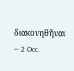διακονηθῆναι — 2 Occ.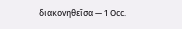διακονηθεῖσα — 1 Occ.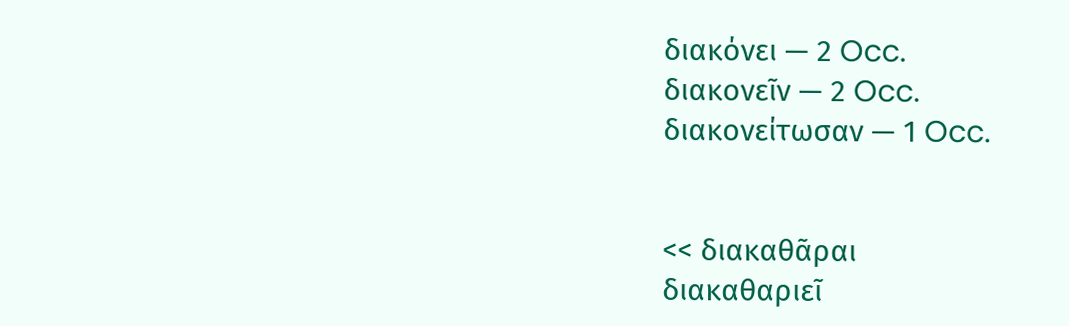διακόνει — 2 Occ.
διακονεῖν — 2 Occ.
διακονείτωσαν — 1 Occ.


<< διακαθᾶραι
διακαθαριεῖ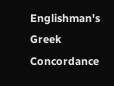Englishman's Greek Concordance